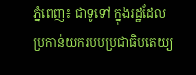ភ្នំពេញ៖ ជាទូទៅ ក្នុងរដ្ឋដែលប្រកាន់យករបបប្រជាធិបតេយ្យ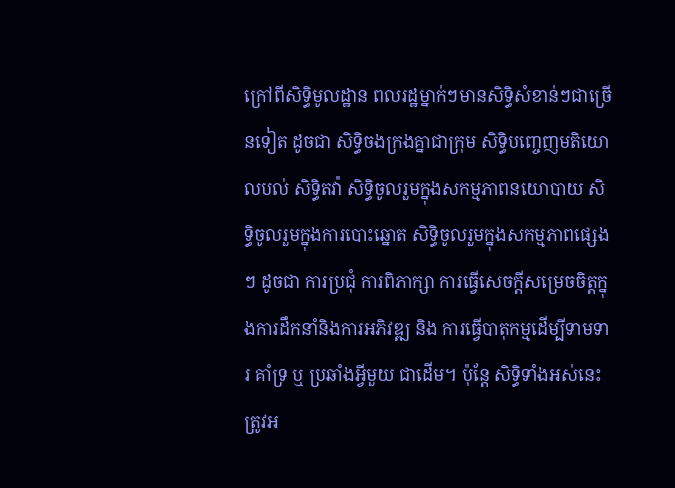ក្រៅពីសិទ្ធិមូលដ្ឋាន ពលរដ្ឋម្នាក់ៗមានសិទ្ធិសំខាន់ៗជាច្រើនទៀត ដូចជា សិទ្ធិចងក្រងគ្នាជាក្រុម សិទ្ធិបញ្ចេញមតិយោលបល់ សិទ្ធិតវ៉ា សិទ្ធិចូលរួមក្នុងសកម្មភាពនយោបាយ សិទ្ធិចូលរួមក្នុងការបោះឆ្នោត សិទ្ធិចូលរួមក្នុងសកម្មភាពផ្សេងៗ ដូចជា ការប្រជុំ ការពិភាក្សា ការធ្វើសេចក្ដីសម្រេចចិត្តក្នុងការដឹកនាំនិងការអភិវឌ្ឍ និង ការធ្វើបាតុកម្មដើម្បីទាមទារ គាំទ្រ ឬ ប្រឆាំងអ្វីមួយ ជាដើម។ ប៉ុន្តែ សិទ្ធិទាំងអស់នេះ ត្រូវអ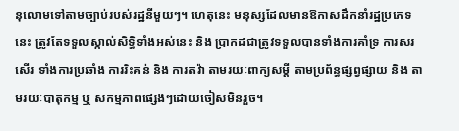នុលោមទៅតាមច្បាប់របស់រដ្ឋនីមួយៗ។ ហេតុនេះ មនុស្សដែលមានឱកាសដឹកនាំរដ្ឋប្រភេទនេះ ត្រូវតែទទួលស្កាល់សិទ្ធិទាំងអស់នេះ និង ប្រាកដជាត្រូវទទួលបានទាំងការគាំទ្រ ការសរសើរ ទាំងការប្រឆាំង ការរិះគន់ និង ការតវ៉ា តាមរយៈពាក្យសម្ដី តាមប្រព័ន្ធផ្សព្វផ្សាយ និង តាមរយៈបាតុកម្ម ឬ សកម្មភាពផ្សេងៗដោយចៀសមិនរួច។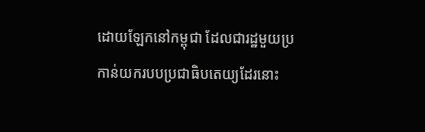ដោយឡែកនៅកម្ពុជា ដែលជារដ្ឋមួយប្រកាន់យករបបប្រជាធិបតេយ្យដែរនោះ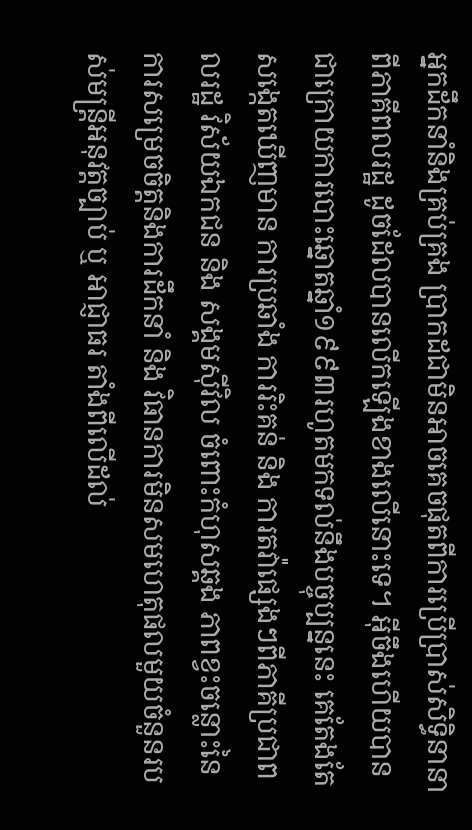អ្នកដឹកនាំនិងគ្រប់គ្រង ប្រាកដជាមិនអាចគេចផុតពីការប្រើប្រាស់សិទ្ធិនានាពីភាគីពលរដ្ឋ ដូចដែលបានលើកឡើងខាងលើនោះទេ។ អ៊ីចឹងហើយបានជាក្រោយការបោះឆ្នោតឆ្នាំ១៩៩៣រហូតមកទល់នឹងបច្ចុប្បន្ននេះ គេតែងតែសង្កេតឃើញមាន ការប្រឆាំង ការរិះគន់ និង ការតវ៉ាផ្សេងៗពីភាគីប្រជាពលរដ្ឋ វិស័យឯកជន និង សង្គមស៊ីវិល ចំពោះកំហុសឆ្គង ភាពខ្វះចន្លោះនៃការសម្រេចចិត្តនិងការដឹកនាំ និង វិធានការមិនសមហេតុផលមួយចំនួនរបស់មន្ត្រីអនុវត្តច្បាប់ ឬ អាជ្ញាធរ តាំងពីលើដល់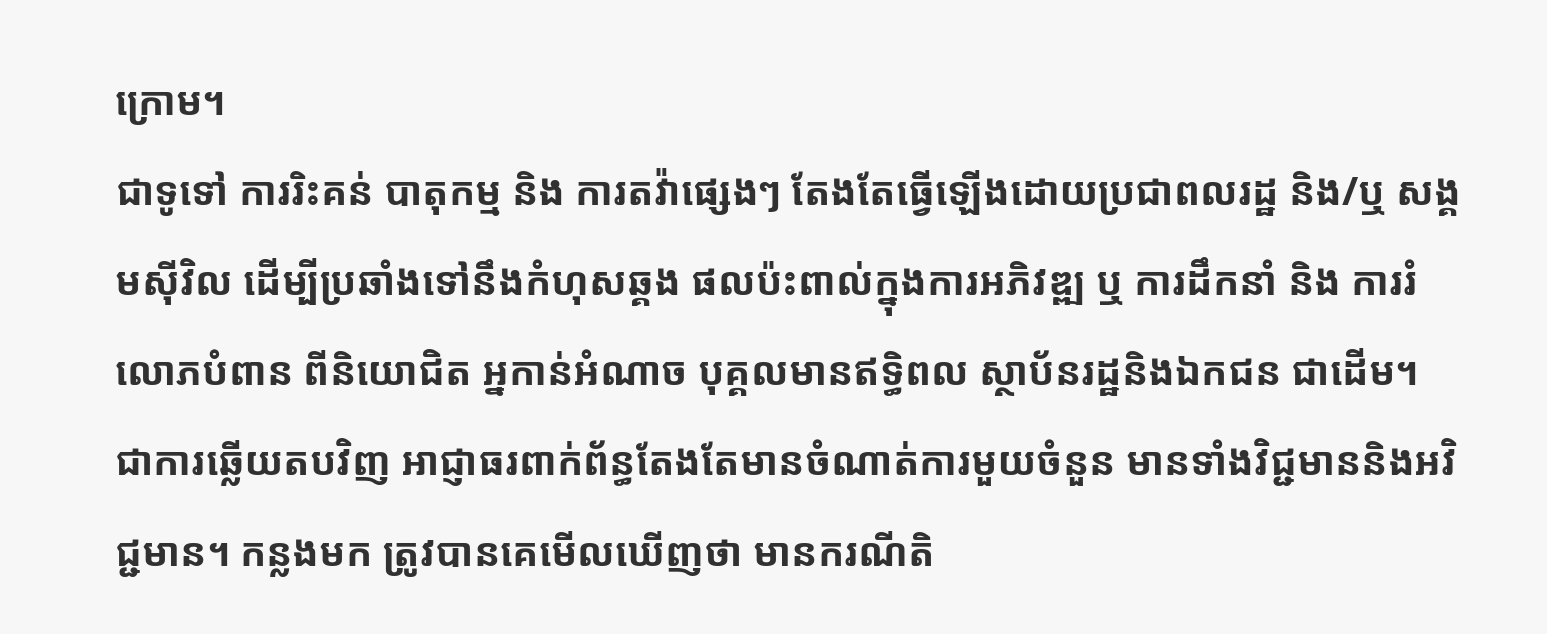ក្រោម។
ជាទូទៅ ការរិះគន់ បាតុកម្ម និង ការតវ៉ាផ្សេងៗ តែងតែធ្វើឡើងដោយប្រជាពលរដ្ឋ និង/ឬ សង្គមស៊ីវិល ដើម្បីប្រឆាំងទៅនឹងកំហុសឆ្គង ផលប៉ះពាល់ក្នុងការអភិវឌ្ឍ ឬ ការដឹកនាំ និង ការរំលោភបំពាន ពីនិយោជិត អ្នកាន់អំណាច បុគ្គលមានឥទ្ធិពល ស្ថាប័នរដ្ឋនិងឯកជន ជាដើម។ ជាការឆ្លើយតបវិញ អាជ្ញាធរពាក់ព័ន្ធតែងតែមានចំណាត់ការមួយចំនួន មានទាំងវិជ្ជមាននិងអវិជ្ជមាន។ កន្លងមក ត្រូវបានគេមើលឃើញថា មានករណីតិ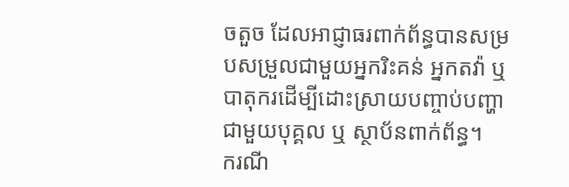ចតួច ដែលអាជ្ញាធរពាក់ព័ន្ធបានសម្របសម្រួលជាមួយអ្នករិះគន់ អ្នកតវ៉ា ឬ បាតុករដើម្បីដោះស្រាយបញ្ចាប់បញ្ហាជាមួយបុគ្គល ឬ ស្ថាប័នពាក់ព័ន្ធ។
ករណី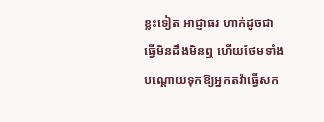ខ្លះទៀត អាជ្ញាធរ ហាក់ដូចជាធ្វើមិនដឹងមិនឮ ហើយថែមទាំងបណ្ដោយទុកឱ្យអ្នកតវ៉ាធ្វើសក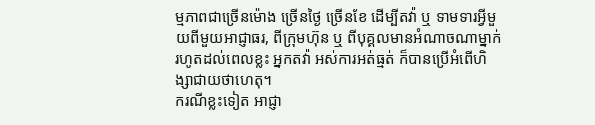ម្មភាពជាច្រើនម៉ោង ច្រើនថ្ងៃ ច្រើនខែ ដើម្បីតវ៉ា ឬ ទាមទារអ្វីមួយពីមួយអាជ្ញាធរ, ពីក្រុមហ៊ុន ឬ ពីបុគ្គលមានអំណាចណាម្នាក់ រហូតដល់ពេលខ្លះ អ្នកតវ៉ា អស់ការអត់ធ្មត់ ក៏បានប្រើអំពើហិង្សាជាយថាហេតុ។
ករណីខ្លះទៀត អាជ្ញា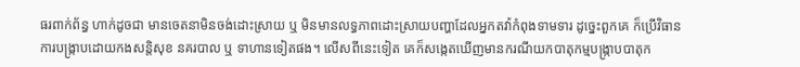ធរពាក់ព័ន្ធ ហាក់ដូចជា មានចេតនាមិនចង់ដោះស្រាយ ឬ មិនមានលទ្ធភាពដោះស្រាយបញ្ហាដែលអ្នកតវ៉ាកំពុងទាមទារ ដូច្នេះពួកគេ ក៏ប្រើវិធានការបង្ក្រាបដោយកងសន្តិសុខ នគរបាល ឬ ទាហានទៀតផង។ លើសពីនេះទៀត គេក៏សង្កេតឃើញមានករណីយកបាតុកម្មបង្ក្រាបបាតុក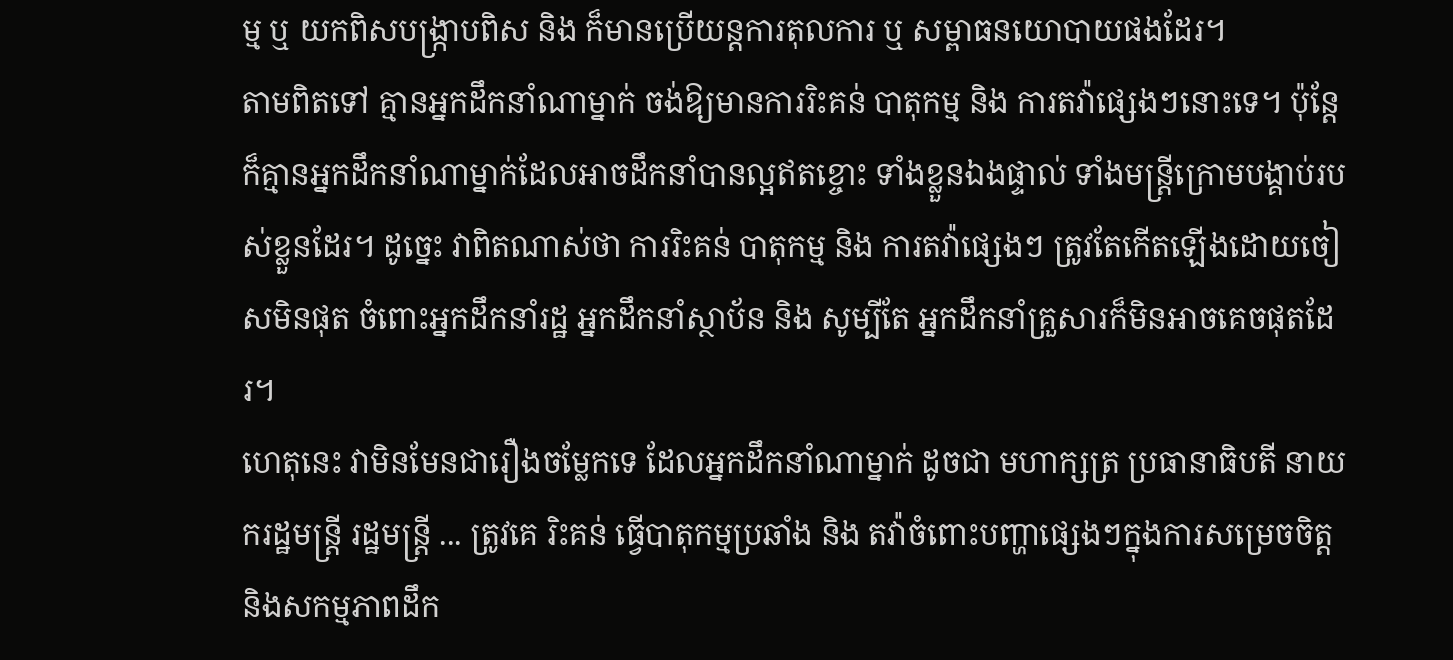ម្ម ឬ យកពិសបង្ក្រាបពិស និង ក៏មានប្រើយន្តការតុលការ ឬ សម្ពាធនយោបាយផងដែរ។
តាមពិតទៅ គ្មានអ្នកដឹកនាំណាម្នាក់ ចង់ឱ្យមានការរិះគន់ បាតុកម្ម និង ការតវ៉ាផ្សេងៗនោះទេ។ ប៉ុន្តែ ក៏គ្មានអ្នកដឹកនាំណាម្នាក់ដែលអាចដឹកនាំបានល្អឥតខ្ចោះ ទាំងខ្លួនឯងផ្ទាល់ ទាំងមន្ត្រីក្រោមបង្គាប់របស់ខ្លួនដែរ។ ដូច្នេះ វាពិតណាស់ថា ការរិះគន់ បាតុកម្ម និង ការតវ៉ាផ្សេងៗ ត្រូវតែកើតឡើងដោយចៀសមិនផុត ចំពោះអ្នកដឹកនាំរដ្ឋ អ្នកដឹកនាំស្ថាប័ន និង សូម្បីតែ អ្នកដឹកនាំគ្រួសារក៏មិនអាចគេចផុតដែរ។
ហេតុនេះ វាមិនមែនជារឿងចម្លែកទេ ដែលអ្នកដឹកនាំណាម្នាក់ ដូចជា មហាក្សត្រ ប្រធានាធិបតី នាយករដ្ឋមន្ត្រី រដ្ឋមន្ត្រី ... ត្រូវគេ រិះគន់ ធ្វើបាតុកម្មប្រឆាំង និង តវ៉ាចំពោះបញ្ហាផ្សេងៗក្នុងការសម្រេចចិត្តនិងសកម្មភាពដឹក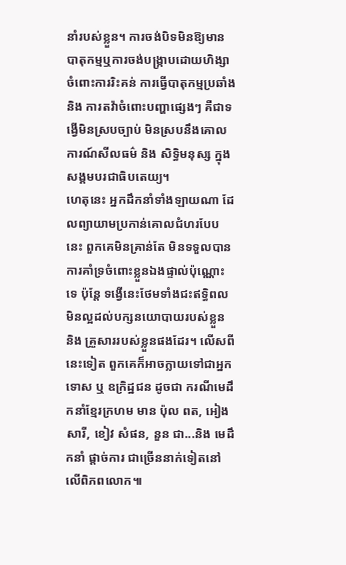នាំរបស់ខ្លួន។ ការចង់បិទមិនឱ្យមានបាតុកម្មឬការចង់បង្ក្រាបដោយហិង្សាចំពោះការរិះគន់ ការធ្វើបាតុកម្មប្រឆាំង និង ការតវ៉ាចំពោះបញ្ហាផ្សេងៗ គឺជាទង្វើមិនស្របច្បាប់ មិនស្របនឹងគោលការណ៍សីលធម៌ និង សិទ្ធិមនុស្ស ក្នុងសង្គមបរជាធិបតេយ្យ។
ហេតុនេះ អ្នកដឹកនាំទាំងឡាយណា ដែលព្យាយាមប្រកាន់គោលជំហរបែបនេះ ពួកគេមិនគ្រាន់តែ មិនទទួលបានការគាំទ្រចំពោះខ្លួនឯងផ្ទាល់ប៉ុណ្ណោះទេ ប៉ុន្តែ ទង្វើនេះថែមទាំងជះឥទ្ធិពលមិនល្អដល់បក្សនយោបាយរបស់ខ្លួន និង គ្រួសាររបស់ខ្លួនផងដែរ។ លើសពីនេះទៀត ពួកគេក៏អាចក្លាយទៅជាអ្នកទោស ឬ ឧក្រិដ្ឋជន ដូចជា ករណីមេដឹកនាំខ្មែរក្រហម មាន ប៉ុល ពត, អៀង សារី, ខៀវ សំផន, នួន ជា...និង មេដឹកនាំ ផ្ដាច់ការ ជាច្រើននាក់ទៀតនៅលើពិភពលោក៕